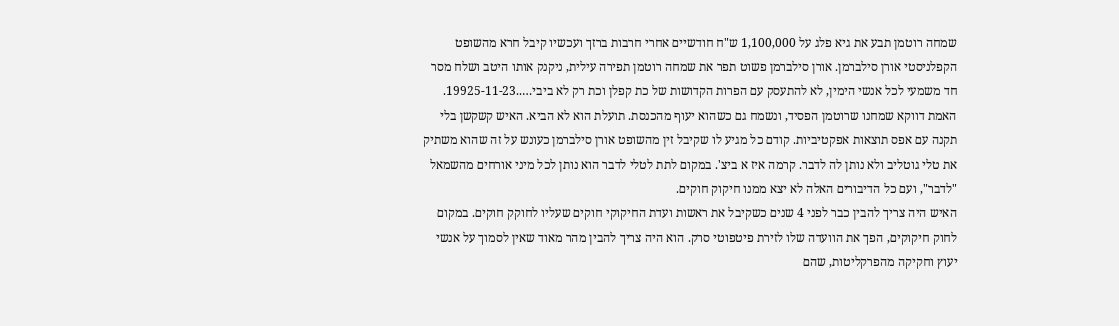שמחה רוטמן תבע את גיא פלג על 1,100,000 ש"ח חודשיים אחרי חרבות ברזך ועכשיו קיבל חרא מהשופט הקפלניסטי אורן סילברמן. אורן סילברמן פשוט תפר את שמחה רוטמן תפירה עילית, ניקנק אותו היטב ושלח מסר חד משמעי לכל אנשי הימין, לא להתעסק עם הפרות הקדושות של כת קפלן וכת רק לא ביבי…..19925-11-23.
האמת דווקא שמחנו שרוטמן הפסיד, ונשמח גם כשהוא יעוף מהכנסת. תועלת הוא לא הביא. האיש קשקשן בלי תקנה עם אפס תוצאות אפקטיביות. קודם כל מגיע לו שקיבל זין מהשופט אורן סילברמן כעונש על זה שהוא משתיק את טלי גוטליב ולא נותן לה לדבר. קרמה איז א ביצ'. במקום לתת לטלי לדבר הוא נותן לכל מיני אורחים מהשמאל "לדבר", ועם כל הדיבורים האלה לא יצא ממנו חיקוק חוקים.
האיש היה צריך להבין כבר לפני 4 שנים כשקיבל את ראשות ועדת החיקוקי חוקים שעליו לחוקק חוקים. במקום לחוק חיקוקים, הפך את הוועדה שלו לזירת פיטפוטי סרק. הוא היה צריך להבין מהר מאוד שאין לסמוך על אנשי יעוץ וחקיקה מהפרקליטות, שהם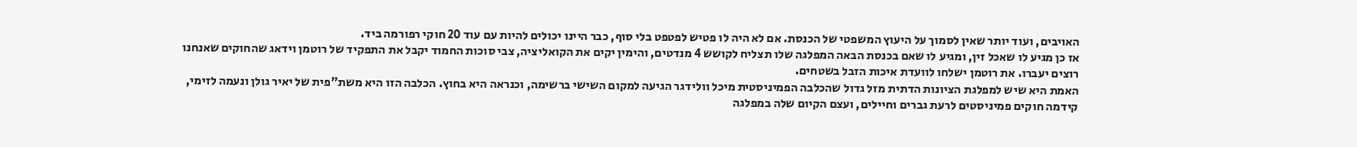האויבים, ועוד יותר שאין לסמוך על היעוץ המשפטי של הכנסת. אם לא היה לו פטיש לפטפט בלי סוף, כבר היינו יכולים להיות עם עוד 20 חוקי רפורמה ביד.
אז כן מגיע לו שאכל זין, ומגיע לו שאם בכנסת הבאה המפלגה שלו תצליח לקושש 4 מנדטים, והימין יקים את הקואליציה, צבי סוכות החמוד יקבל את התפקיד של רוטמן וידאג שהחוקים שאנחנו רוצים יעברו. את רוטמן ישלחו לוועדת איכות הזבל בשטחים.
האמת היא שיש למפלגת הציונות הדתית מזל גדול שהכלבה הפמיניסטית מיכל וולידגר הגיעה למקום השישי ברשימה, וכנראה היא בחוץ. הכלבה הזו היא משת"פית של יאיר גולן ונעמה לזימי, קידמה חוקים פמיניסטים לרעת גברים וחיילים, ועצם הקיום שלה במפלגה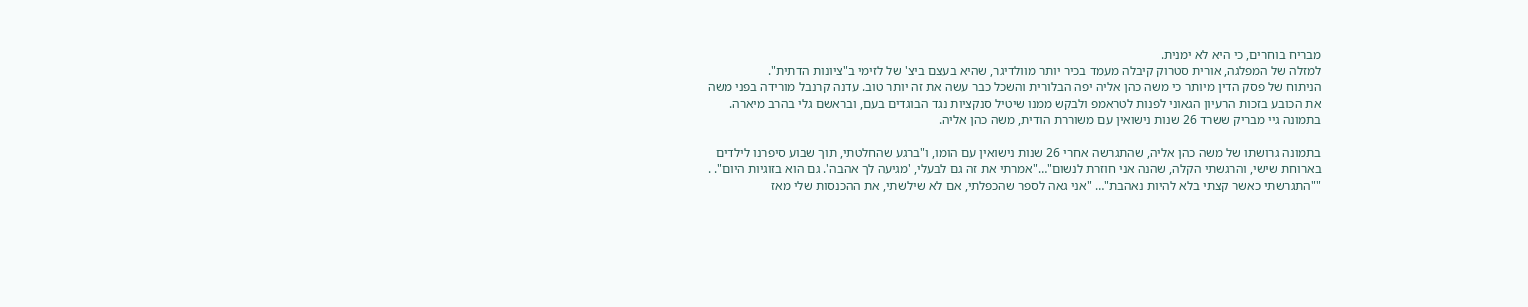מבריח בוחרים, כי היא לא ימנית.
למזלה של המפלגה, אורית סטרוק קיבלה מעמד בכיר יותר מוולדיגר, שהיא בעצם ביצ' של לזימי ב"ציונות הדתית".
הניתוח של פסק הדין מיותר כי משה כהן אליה יפה הבלורית והשכל כבר עשה את זה יותר טוב. עדנה קרנבל מורידה בפני משה את הכובע בזכות הרעיון הגאוני לפנות לטראמפ ולבקש ממנו שיטיל סנקציות נגד הבוגדים בעם, ובראשם גלי בהרב מיארה.
בתמונה גיי מבריק ששרד 26 שנות נישואין עם משוררת הודית, משה כהן אליה.

בתמונה גרושתו של משה כהן אליה, שהתגרשה אחרי 26 שנות נישואין עם הומו, ו"ברגע שהחלטתי, תוך שבוע סיפרנו לילדים בארוחת שישי, והרגשתי הקלה, שהנה אני חוזרת לנשום"…"אמרתי את זה גם לבעלי, 'מגיעה לך אהבה'. גם הוא בזוגיות היום". . ""התגרשתי כאשר קצתי בלא להיות נאהבת"… "אני גאה לספר שהכפלתי, אם לא שילשתי, את ההכנסות שלי מאז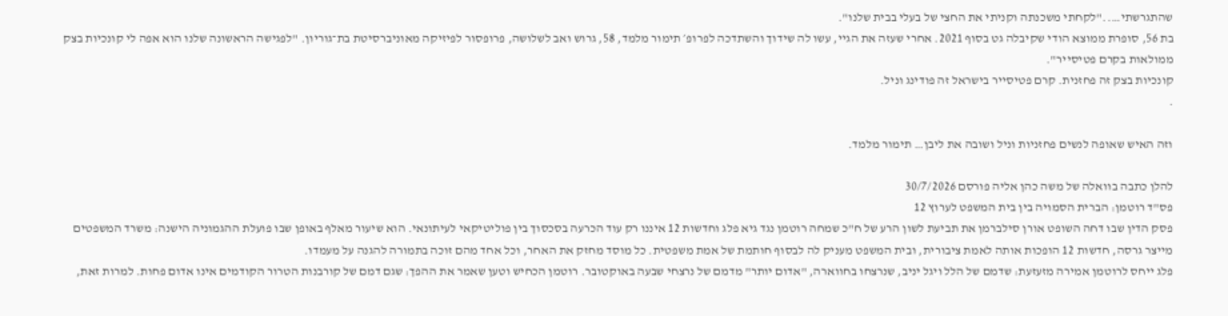שהתגרשתי….."לקחתי משכנתה וקניתי את החצי של בעלי בבית שלנו".
בת 56, סופרת ממוצא הודי שקיבלה גט בסוף 2021. אחרי שעזה את הגיי, עשו לה שידוך והשתדכה לפרופ׳ תימור מלמד, 58, גרוש ואב לשלושה, פרופסור לפיזיקה מאוניברסיטת בת־גוריון. "לפגישה הראשונה שלנו הוא אפה לי קונכיות בצק ממולאות בקרם פטיסייר".
קונכיות בצק זה פחזנית. קרם פטיסייר בישראל זה פודינג וניל.
.

וזה האיש שאופה לנשים פחזניות וניל ושובה את ליבן… תימור מלמד.

להלן כתבה בוואלה של משה כהן אליה פורסם 30/7/2026
פס"ד רוטמן: הברית הסמויה בין בית המשפט לערוץ 12
פסק הדין שבו דחה השופט אורן סילברמן את תביעת לשון הרע של ח"כ שמחה רוטמן נגד גיא פלג וחדשות 12 איננו רק עוד הכרעה בסכסוך בין פוליטיקאי לעיתונאי. הוא שיעור מאלף באופן שבו פועלת ההגמוניה הישנה: משרד המשפטים מייצר גרסה, חדשות 12 הופכות אותה לאמת ציבורית, ובית המשפט מעניק לה לבסוף חותמת של אמת משפטית. כל מוסד מחזק את האחר, וכל אחד מהם זוכה בתמורה להגנה על מעמדו.
פלג ייחס לרוטמן אמירה מזעזעת: שדמם של הלל ויגל יניב, שנרצחו בחווארה, "אדום יותר" מדמם של נרצחי שבעה באוקטובר. רוטמן הכחיש וטען שאמר את ההפך: שגם דמם של קורבנות הטרור הקודמים אינו אדום פחות. למרות זאת,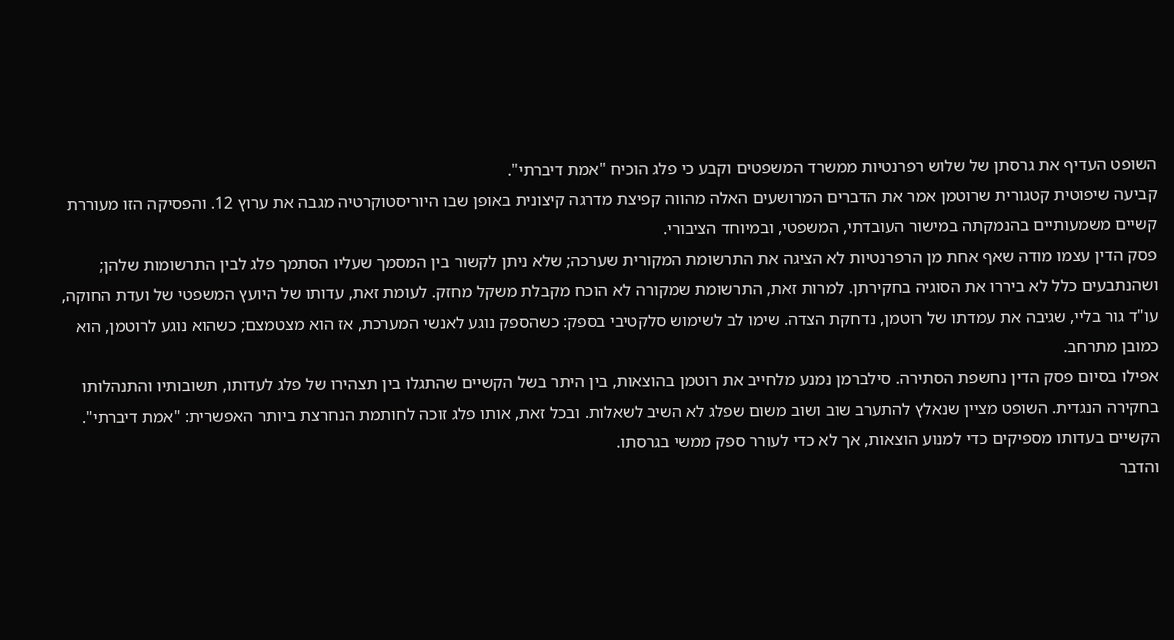השופט העדיף את גרסתן של שלוש רפרנטיות ממשרד המשפטים וקבע כי פלג הוכיח "אמת דיברתי".
קביעה שיפוטית קטגורית שרוטמן אמר את הדברים המרושעים האלה מהווה קפיצת מדרגה קיצונית באופן שבו היוריסטוקרטיה מגבה את ערוץ 12. והפסיקה הזו מעוררת קשיים משמעותיים בהנמקתה במישור העובדתי, המשפטי, ובמיוחד הציבורי.
פסק הדין עצמו מודה שאף אחת מן הרפרנטיות לא הציגה את התרשומת המקורית שערכה; שלא ניתן לקשור בין המסמך שעליו הסתמך פלג לבין התרשומות שלהן; ושהנתבעים כלל לא ביררו את הסוגיה בחקירתן. למרות זאת, התרשומת שמקורה לא הוכח מקבלת משקל מחזק. לעומת זאת, עדותו של היועץ המשפטי של ועדת החוקה, עו"ד גור בליי, שגיבה את עמדתו של רוטמן, נדחקת הצדה. שימו לב לשימוש סלקטיבי בספק: כשהספק נוגע לאנשי המערכת, אז הוא מצטמצם; כשהוא נוגע לרוטמן, הוא כמובן מתרחב.
אפילו בסיום פסק הדין נחשפת הסתירה. סילברמן נמנע מלחייב את רוטמן בהוצאות, בין היתר בשל הקשיים שהתגלו בין תצהירו של פלג לעדותו, תשובותיו והתנהלותו בחקירה הנגדית. השופט מציין שנאלץ להתערב שוב ושוב משום שפלג לא השיב לשאלות. ובכל זאת, אותו פלג זוכה לחותמת הנחרצת ביותר האפשרית: "אמת דיברתי". הקשיים בעדותו מספיקים כדי למנוע הוצאות, אך לא כדי לעורר ספק ממשי בגרסתו.
והדבר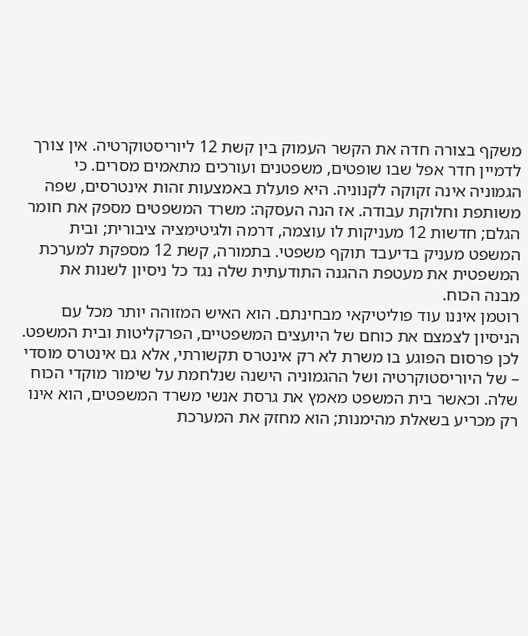משקף בצורה חדה את הקשר העמוק בין קשת 12 ליוריסטוקרטיה. אין צורך לדמיין חדר אפל שבו שופטים, משפטנים ועורכים מתאמים מסרים. כי הגמוניה אינה זקוקה לקנוניה. היא פועלת באמצעות זהות אינטרסים, שפה משותפת וחלוקת עבודה. אז הנה העסקה: משרד המשפטים מספק את חומר הגלם; חדשות 12 מעניקות לו עוצמה, דרמה ולגיטימציה ציבורית; ובית המשפט מעניק בדיעבד תוקף משפטי. בתמורה, קשת 12 מספקת למערכת המשפטית את מעטפת ההגנה התודעתית שלה נגד כל ניסיון לשנות את מבנה הכוח.
רוטמן איננו עוד פוליטיקאי מבחינתם. הוא האיש המזוהה יותר מכל עם הניסיון לצמצם את כוחם של היועצים המשפטיים, הפרקליטות ובית המשפט. לכן פרסום הפוגע בו משרת לא רק אינטרס תקשורתי, אלא גם אינטרס מוסדי – של היוריסטוקרטיה ושל ההגמוניה הישנה שנלחמת על שימור מוקדי הכוח שלה. וכאשר בית המשפט מאמץ את גרסת אנשי משרד המשפטים, הוא אינו רק מכריע בשאלת מהימנות; הוא מחזק את המערכת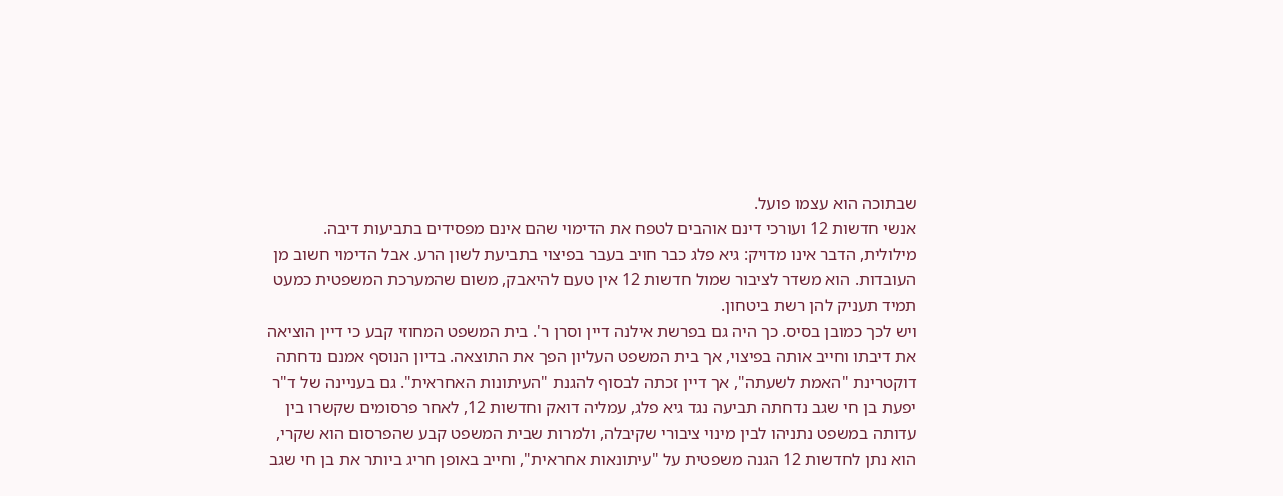שבתוכה הוא עצמו פועל.
אנשי חדשות 12 ועורכי דינם אוהבים לטפח את הדימוי שהם אינם מפסידים בתביעות דיבה. מילולית, הדבר אינו מדויק: גיא פלג כבר חויב בעבר בפיצוי בתביעת לשון הרע. אבל הדימוי חשוב מן העובדות. הוא משדר לציבור שמול חדשות 12 אין טעם להיאבק, משום שהמערכת המשפטית כמעט תמיד תעניק להן רשת ביטחון.
ויש לכך כמובן בסיס. כך היה גם בפרשת אילנה דיין וסרן ר'. בית המשפט המחוזי קבע כי דיין הוציאה את דיבתו וחייב אותה בפיצוי, אך בית המשפט העליון הפך את התוצאה. בדיון הנוסף אמנם נדחתה דוקטרינת "האמת לשעתה", אך דיין זכתה לבסוף להגנת "העיתונות האחראית". גם בעניינה של ד"ר יפעת בן חי שגב נדחתה תביעה נגד גיא פלג, עמליה דואק וחדשות 12, לאחר פרסומים שקשרו בין עדותה במשפט נתניהו לבין מינוי ציבורי שקיבלה, ולמרות שבית המשפט קבע שהפרסום הוא שקרי, הוא נתן לחדשות 12 הגנה משפטית על "עיתונאות אחראית", וחייב באופן חריג ביותר את בן חי שגב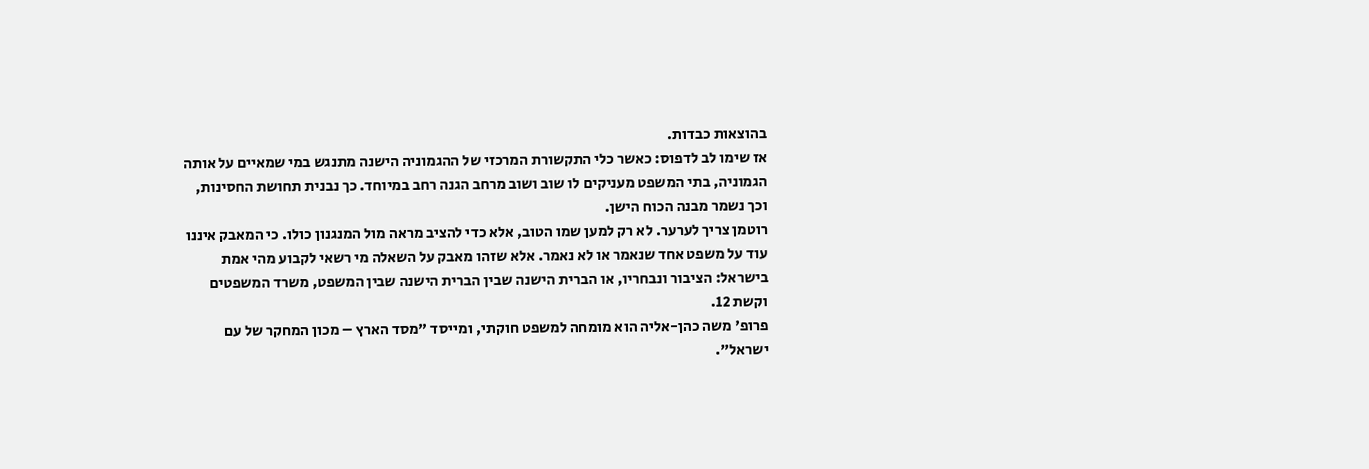בהוצאות כבדות.
אז שימו לב לדפוס: כאשר כלי התקשורת המרכזי של ההגמוניה הישנה מתנגש במי שמאיים על אותה הגמוניה, בתי המשפט מעניקים לו שוב ושוב מרחב הגנה רחב במיוחד. כך נבנית תחושת החסינות, וכך נשמר מבנה הכוח הישן.
רוטמן צריך לערער. לא רק למען שמו הטוב, אלא כדי להציב מראה מול המנגנון כולו. כי המאבק איננו עוד על משפט אחד שנאמר או לא נאמר. אלא שזהו מאבק על השאלה מי רשאי לקבוע מהי אמת בישראל: הציבור ונבחריו, או הברית הישנה שבין הברית הישנה שבין המשפט, משרד המשפטים וקשת 12.
פרופ' משה כהן-אליה הוא מומחה למשפט חוקתי, ומייסד "מסד הארץ – מכון המחקר של עם ישראל".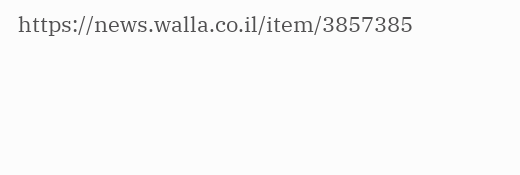https://news.walla.co.il/item/3857385